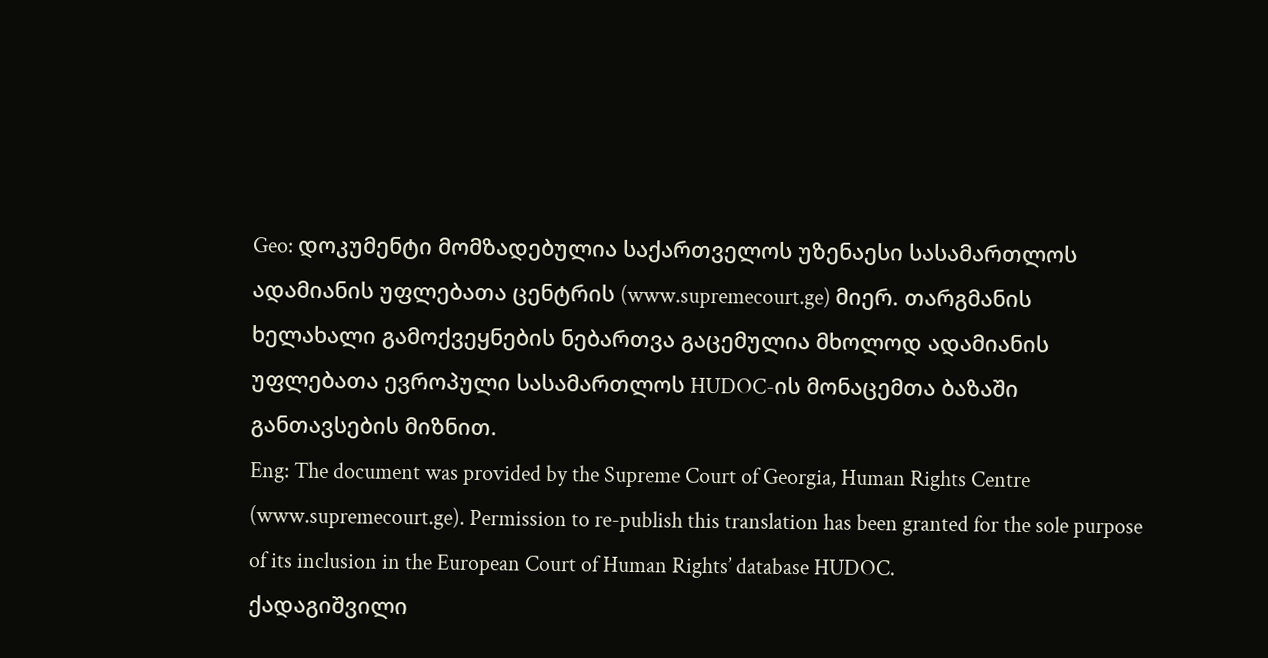Geo: დოკუმენტი მომზადებულია საქართველოს უზენაესი სასამართლოს ადამიანის უფლებათა ცენტრის (www.supremecourt.ge) მიერ. თარგმანის ხელახალი გამოქვეყნების ნებართვა გაცემულია მხოლოდ ადამიანის უფლებათა ევროპული სასამართლოს HUDOC-ის მონაცემთა ბაზაში განთავსების მიზნით.
Eng: The document was provided by the Supreme Court of Georgia, Human Rights Centre (www.supremecourt.ge). Permission to re-publish this translation has been granted for the sole purpose of its inclusion in the European Court of Human Rights’ database HUDOC.
ქადაგიშვილი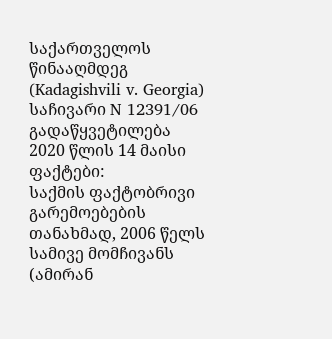საქართველოს წინააღმდეგ
(Kadagishvili v. Georgia)
საჩივარი N 12391/06
გადაწყვეტილება
2020 წლის 14 მაისი
ფაქტები:
საქმის ფაქტობრივი გარემოებების თანახმად, 2006 წელს სამივე მომჩივანს (ამირან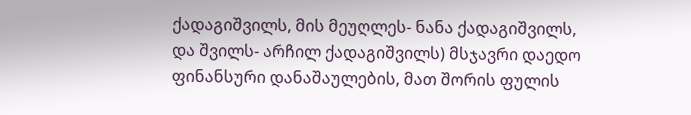ქადაგიშვილს, მის მეუღლეს- ნანა ქადაგიშვილს, და შვილს- არჩილ ქადაგიშვილს) მსჯავრი დაედო ფინანსური დანაშაულების, მათ შორის ფულის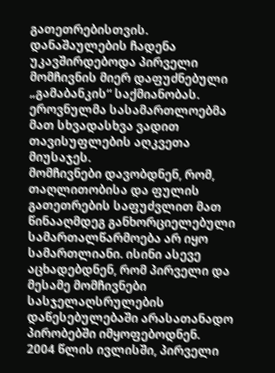გათეთრებისთვის. დანაშაულების ჩადენა უკავშირდებოდა პირველი მომჩივნის მიერ დაფუძნებული „გამაბანკის“ საქმიანობას. ეროვნულმა სასამართლოებმა მათ სხვადასხვა ვადით თავისუფლების აღკვეთა მიუსაჯეს.
მომჩივნები დავობდნენ, რომ, თაღლითობისა და ფულის გათეთრების საფუძვლით მათ წინააღმდეგ განხორციელებული სამართალწარმოება არ იყო სამართლიანი. ისინი ასევე აცხადებდნენ, რომ პირველი და მესამე მომჩივნები სასჯელაღსრულების დაწესებულებაში არასათანადო პირობებში იმყოფებოდნენ.
2004 წლის ივლისში, პირველი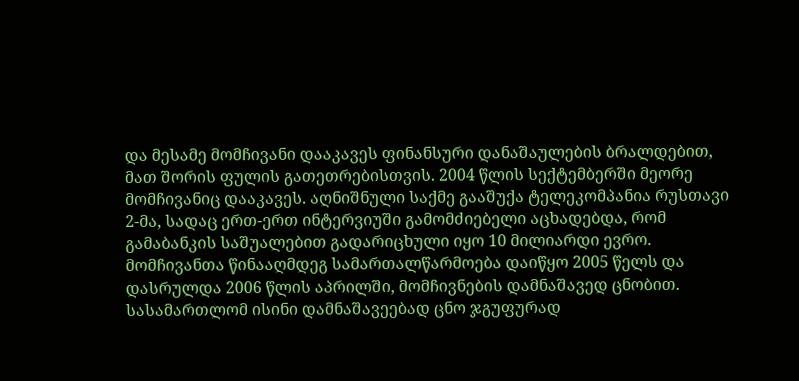და მესამე მომჩივანი დააკავეს ფინანსური დანაშაულების ბრალდებით, მათ შორის ფულის გათეთრებისთვის. 2004 წლის სექტემბერში მეორე მომჩივანიც დააკავეს. აღნიშნული საქმე გააშუქა ტელეკომპანია რუსთავი 2-მა, სადაც ერთ-ერთ ინტერვიუში გამომძიებელი აცხადებდა, რომ გამაბანკის საშუალებით გადარიცხული იყო 10 მილიარდი ევრო.
მომჩივანთა წინააღმდეგ სამართალწარმოება დაიწყო 2005 წელს და დასრულდა 2006 წლის აპრილში, მომჩივნების დამნაშავედ ცნობით. სასამართლომ ისინი დამნაშავეებად ცნო ჯგუფურად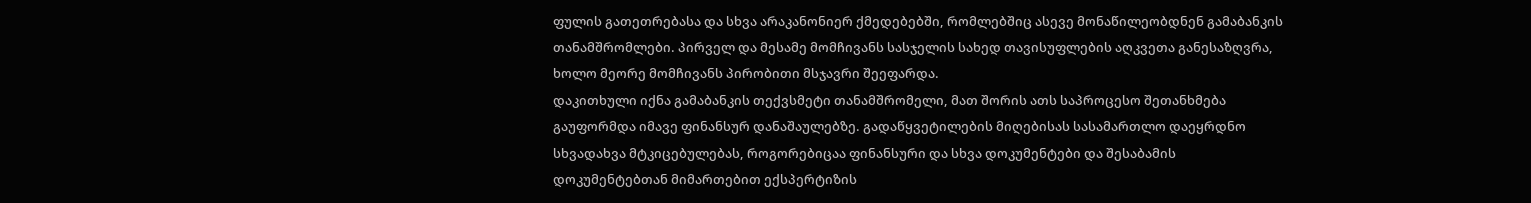ფულის გათეთრებასა და სხვა არაკანონიერ ქმედებებში, რომლებშიც ასევე მონაწილეობდნენ გამაბანკის თანამშრომლები. პირველ და მესამე მომჩივანს სასჯელის სახედ თავისუფლების აღკვეთა განესაზღვრა, ხოლო მეორე მომჩივანს პირობითი მსჯავრი შეეფარდა.
დაკითხული იქნა გამაბანკის თექვსმეტი თანამშრომელი, მათ შორის ათს საპროცესო შეთანხმება გაუფორმდა იმავე ფინანსურ დანაშაულებზე. გადაწყვეტილების მიღებისას სასამართლო დაეყრდნო სხვადახვა მტკიცებულებას, როგორებიცაა ფინანსური და სხვა დოკუმენტები და შესაბამის დოკუმენტებთან მიმართებით ექსპერტიზის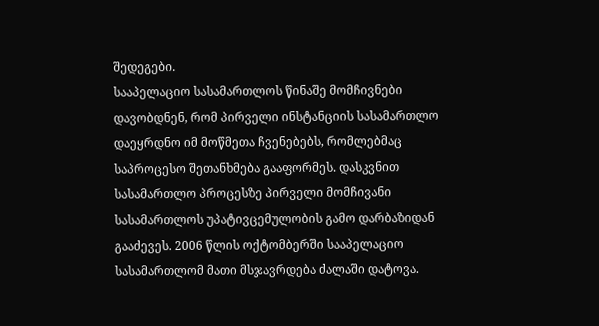შედეგები.
სააპელაციო სასამართლოს წინაშე მომჩივნები დავობდნენ, რომ პირველი ინსტანციის სასამართლო დაეყრდნო იმ მოწმეთა ჩვენებებს, რომლებმაც საპროცესო შეთანხმება გააფორმეს. დასკვნით სასამართლო პროცესზე პირველი მომჩივანი სასამართლოს უპატივცემულობის გამო დარბაზიდან გააძევეს. 2006 წლის ოქტომბერში სააპელაციო სასამართლომ მათი მსჯავრდება ძალაში დატოვა.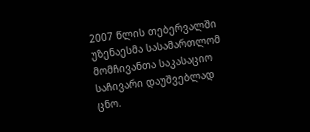2007 წლის თებერვალში უზენაესმა სასამართლომ მომჩივანთა საკასაციო საჩივარი დაუშვებლად ცნო.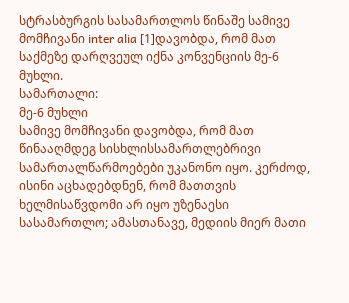სტრასბურგის სასამართლოს წინაშე სამივე მომჩივანი inter alia [1]დავობდა, რომ მათ საქმეზე დარღვეულ იქნა კონვენციის მე-6 მუხლი.
სამართალი:
მე-6 მუხლი
სამივე მომჩივანი დავობდა, რომ მათ წინააღმდეგ სისხლისსამართლებრივი სამართალწარმოებები უკანონო იყო. კერძოდ, ისინი აცხადებდნენ, რომ მათთვის ხელმისაწვდომი არ იყო უზენაესი სასამართლო; ამასთანავე, მედიის მიერ მათი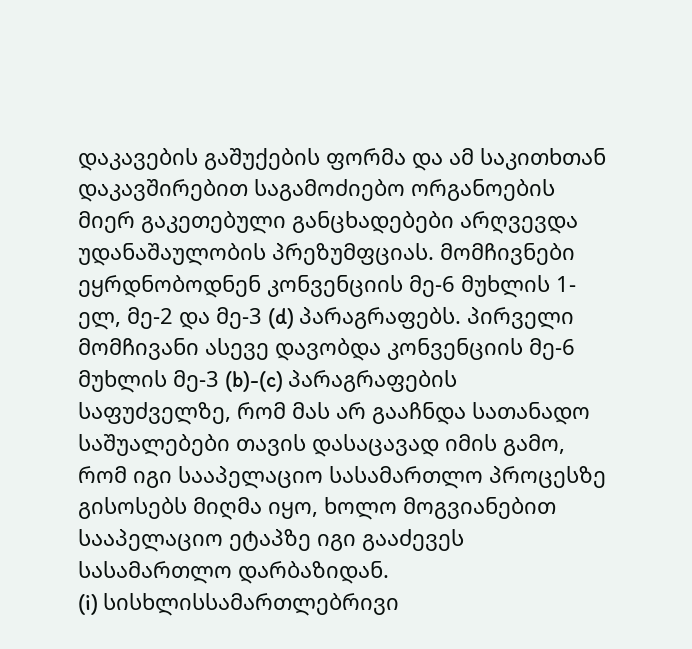დაკავების გაშუქების ფორმა და ამ საკითხთან დაკავშირებით საგამოძიებო ორგანოების მიერ გაკეთებული განცხადებები არღვევდა უდანაშაულობის პრეზუმფციას. მომჩივნები ეყრდნობოდნენ კონვენციის მე-6 მუხლის 1-ელ, მე-2 და მე-3 (d) პარაგრაფებს. პირველი მომჩივანი ასევე დავობდა კონვენციის მე-6 მუხლის მე-3 (b)-(c) პარაგრაფების საფუძველზე, რომ მას არ გააჩნდა სათანადო საშუალებები თავის დასაცავად იმის გამო, რომ იგი სააპელაციო სასამართლო პროცესზე გისოსებს მიღმა იყო, ხოლო მოგვიანებით სააპელაციო ეტაპზე იგი გააძევეს სასამართლო დარბაზიდან.
(i) სისხლისსამართლებრივი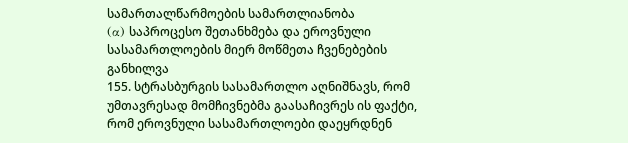სამართალწარმოების სამართლიანობა
(α) საპროცესო შეთანხმება და ეროვნული სასამართლოების მიერ მოწმეთა ჩვენებების განხილვა
155. სტრასბურგის სასამართლო აღნიშნავს, რომ უმთავრესად მომჩივნებმა გაასაჩივრეს ის ფაქტი, რომ ეროვნული სასამართლოები დაეყრდნენ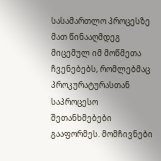სასამართლო პროცესზე მათ წინააღმდეგ მიცემულ იმ მოწმეთა ჩვენებებს, რომლებმაც პროკურატურასთან საპროცესო შეთანხმებები გააფორმეს. მომჩივნები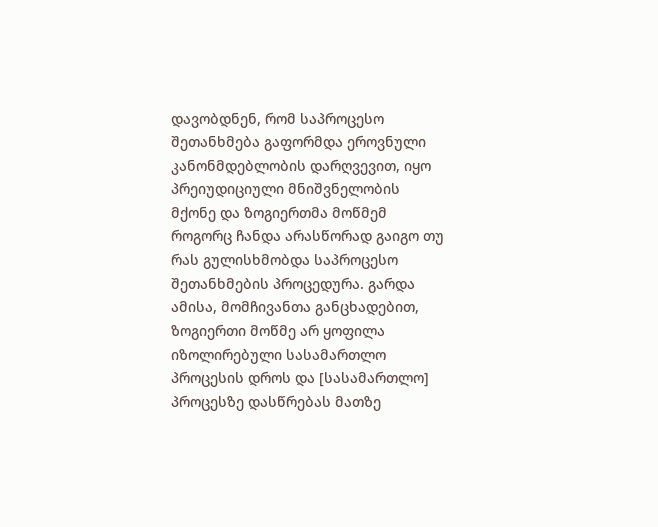დავობდნენ, რომ საპროცესო შეთანხმება გაფორმდა ეროვნული კანონმდებლობის დარღვევით, იყო პრეიუდიციული მნიშვნელობის მქონე და ზოგიერთმა მოწმემ როგორც ჩანდა არასწორად გაიგო თუ რას გულისხმობდა საპროცესო შეთანხმების პროცედურა. გარდა ამისა, მომჩივანთა განცხადებით, ზოგიერთი მოწმე არ ყოფილა იზოლირებული სასამართლო პროცესის დროს და [სასამართლო] პროცესზე დასწრებას მათზე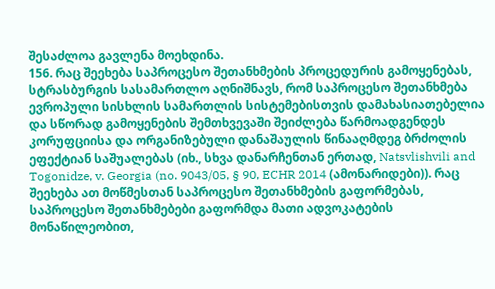შესაძლოა გავლენა მოეხდინა.
156. რაც შეეხება საპროცესო შეთანხმების პროცედურის გამოყენებას, სტრასბურგის სასამართლო აღნიშნავს, რომ საპროცესო შეთანხმება ევროპული სისხლის სამართლის სისტემებისთვის დამახასიათებელია და სწორად გამოყენების შემთხვევაში შეიძლება წარმოადგენდეს კორუფციისა და ორგანიზებული დანაშაულის წინააღმდეგ ბრძოლის ეფექტიან საშუალებას (იხ., სხვა დანარჩენთან ერთად, Natsvlishvili and Togonidze, v. Georgia (no. 9043/05, § 90, ECHR 2014 (ამონარიდები)). რაც შეეხება ათ მოწმესთან საპროცესო შეთანხმების გაფორმებას, საპროცესო შეთანხმებები გაფორმდა მათი ადვოკატების მონაწილეობით,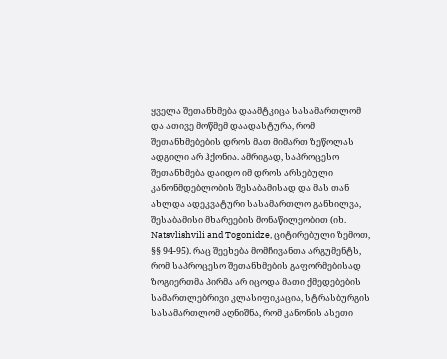ყველა შეთანხმება დაამტკიცა სასამართლომ და ათივე მოწმემ დაადასტურა, რომ შეთანხმებების დროს მათ მიმართ ზეწოლას ადგილი არ ჰქონია. ამრიგად, საპროცესო შეთანხმება დაიდო იმ დროს არსებული კანონმდებლობის შესაბამისად და მას თან ახლდა ადეკვატური სასამართლო განხილვა, შესაბამისი მხარეების მონაწილეობით (იხ. Natsvlishvili and Togonidze, ციტირებული ზემოთ, §§ 94-95). რაც შეეხება მომჩივანთა არგუმენტს, რომ საპროცესო შეთანხმების გაფორმებისად ზოგიერთმა პირმა არ იცოდა მათი ქმედებების სამართლებრივი კლასიფიკაცია, სტრასბურგის სასამართლომ აღნიშნა, რომ კანონის ასეთი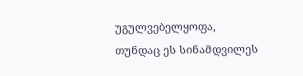უგულვებელყოფა, თუნდაც ეს სინამდვილეს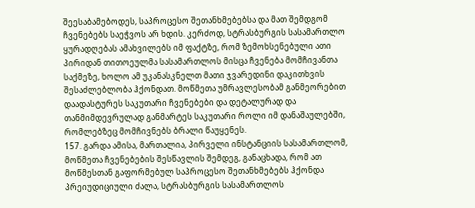შეესაბამებოდეს, საპროცესო შეთანხმებებსა და მათ შემდგომ ჩვენებებს საეჭვოს არ ხდის. კერძოდ, სტრასბურგის სასამართლო ყურადღებას ამახვილებს იმ ფაქტზე, რომ ზემოხსენებული ათი პირიდან თითოეულმა სასამართლოს მისცა ჩვენება მომჩივანთა საქმეზე, ხოლო ამ უკანასკნელთ მათი ჯვარედინი დაკითხვის შესაძლებლობა ჰქონდათ. მოწმეთა უმრავლესობამ განმეორებით დაადასტურეს საკუთარი ჩვენებები და დეტალურად და თანმიმდევრულად განმარტეს საკუთარი როლი იმ დანაშაულებში, რომლებზეც მომჩივნებს ბრალი წაუყენეს.
157. გარდა ამისა, მართალია, პირველი ინსტანციის სასამართლომ, მოწმეთა ჩვენებების შესწავლის შემდეგ, განაცხადა, რომ ათ მოწმესთან გაფორმებულ საპროცესო შეთანხმებებს ჰქონდა პრეიუდიციული ძალა, სტრასბურგის სასამართლოს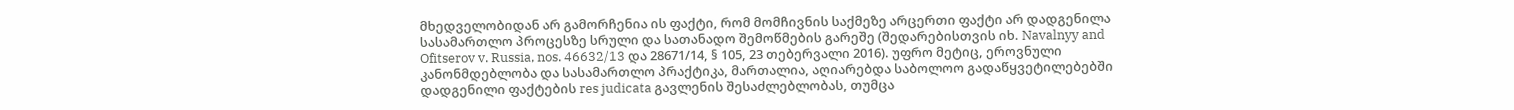მხედველობიდან არ გამორჩენია ის ფაქტი, რომ მომჩივნის საქმეზე არცერთი ფაქტი არ დადგენილა სასამართლო პროცესზე სრული და სათანადო შემოწმების გარეშე (შედარებისთვის იხ. Navalnyy and Ofitserov v. Russia, nos. 46632/13 და 28671/14, § 105, 23 თებერვალი 2016). უფრო მეტიც, ეროვნული კანონმდებლობა და სასამართლო პრაქტიკა, მართალია, აღიარებდა საბოლოო გადაწყვეტილებებში დადგენილი ფაქტების res judicata გავლენის შესაძლებლობას, თუმცა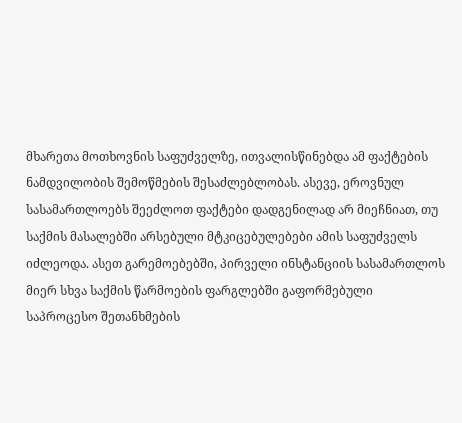მხარეთა მოთხოვნის საფუძველზე, ითვალისწინებდა ამ ფაქტების ნამდვილობის შემოწმების შესაძლებლობას. ასევე, ეროვნულ სასამართლოებს შეეძლოთ ფაქტები დადგენილად არ მიეჩნიათ, თუ საქმის მასალებში არსებული მტკიცებულებები ამის საფუძველს იძლეოდა. ასეთ გარემოებებში, პირველი ინსტანციის სასამართლოს მიერ სხვა საქმის წარმოების ფარგლებში გაფორმებული საპროცესო შეთანხმების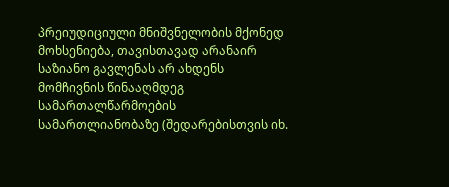პრეიუდიციული მნიშვნელობის მქონედ მოხსენიება, თავისთავად არანაირ საზიანო გავლენას არ ახდენს მომჩივნის წინააღმდეგ სამართალწარმოების სამართლიანობაზე (შედარებისთვის იხ.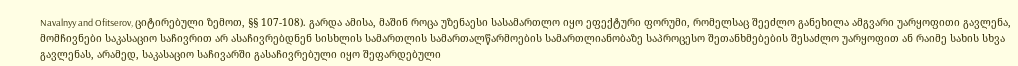Navalnyy and Ofitserov, ციტირებული ზემოთ, §§ 107-108). გარდა ამისა, მაშინ როცა უზენაესი სასამართლო იყო ეფექტური ფორუმი, რომელსაც შეეძლო განეხილა ამგვარი უარყოფითი გავლენა, მომჩივნები საკასაციო საჩივრით არ ასაჩივრებდნენ სისხლის სამართლის სამართალწარმოების სამართლიანობაზე საპროცესო შეთანხმებების შესაძლო უარყოფით ან რაიმე სახის სხვა გავლენას, არამედ, საკასაციო საჩივარში გასაჩივრებული იყო შეფარდებული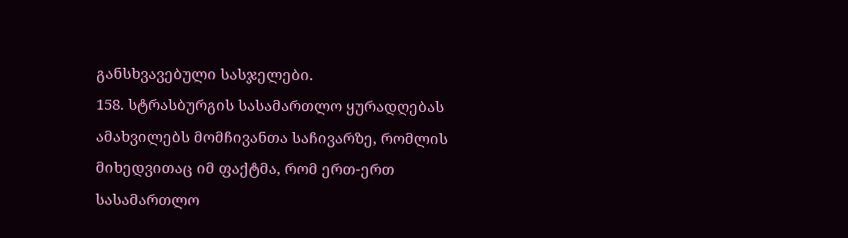განსხვავებული სასჯელები.
158. სტრასბურგის სასამართლო ყურადღებას ამახვილებს მომჩივანთა საჩივარზე, რომლის მიხედვითაც იმ ფაქტმა, რომ ერთ-ერთ სასამართლო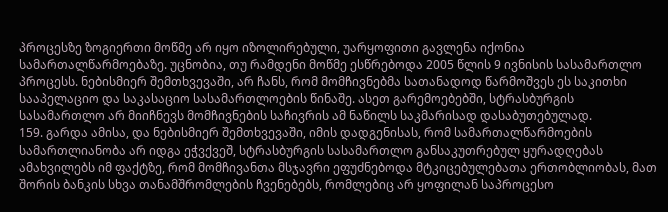პროცესზე ზოგიერთი მოწმე არ იყო იზოლირებული, უარყოფითი გავლენა იქონია სამართალწარმოებაზე. უცნობია, თუ რამდენი მოწმე ესწრებოდა 2005 წლის 9 ივნისის სასამართლო პროცესს. ნებისმიერ შემთხვევაში, არ ჩანს, რომ მომჩივნებმა სათანადოდ წარმოშვეს ეს საკითხი სააპელაციო და საკასაციო სასამართლოების წინაშე. ასეთ გარემოებებში, სტრასბურგის სასამართლო არ მიიჩნევს მომჩივნების საჩივრის ამ ნაწილს საკმარისად დასაბუთებულად.
159. გარდა ამისა, და ნებისმიერ შემთხვევაში, იმის დადგენისას, რომ სამართალწარმოების სამართლიანობა არ იდგა ეჭვქვეშ, სტრასბურგის სასამართლო განსაკუთრებულ ყურადღებას ამახვილებს იმ ფაქტზე, რომ მომჩივანთა მსჯავრი ეფუძნებოდა მტკიცებულებათა ერთობლიობას, მათ შორის ბანკის სხვა თანამშრომლების ჩვენებებს, რომლებიც არ ყოფილან საპროცესო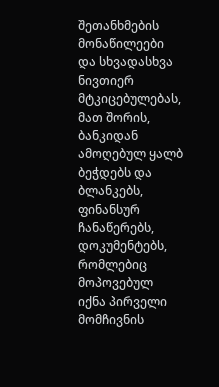შეთანხმების მონაწილეები და სხვადასხვა ნივთიერ მტკიცებულებას, მათ შორის, ბანკიდან ამოღებულ ყალბ ბეჭდებს და ბლანკებს, ფინანსურ ჩანაწერებს, დოკუმენტებს, რომლებიც მოპოვებულ იქნა პირველი მომჩივნის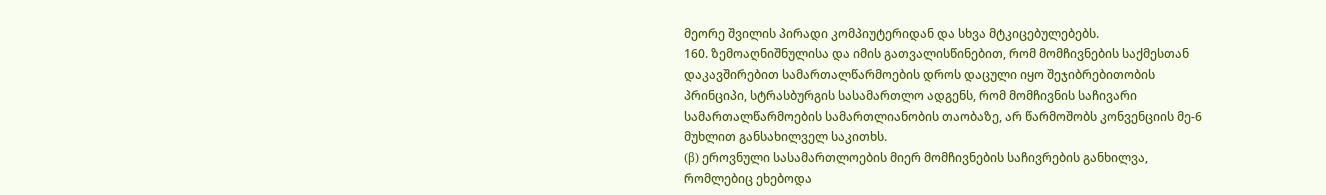მეორე შვილის პირადი კომპიუტერიდან და სხვა მტკიცებულებებს.
160. ზემოაღნიშნულისა და იმის გათვალისწინებით, რომ მომჩივნების საქმესთან დაკავშირებით სამართალწარმოების დროს დაცული იყო შეჯიბრებითობის პრინციპი, სტრასბურგის სასამართლო ადგენს, რომ მომჩივნის საჩივარი სამართალწარმოების სამართლიანობის თაობაზე, არ წარმოშობს კონვენციის მე-6 მუხლით განსახილველ საკითხს.
(β) ეროვნული სასამართლოების მიერ მომჩივნების საჩივრების განხილვა, რომლებიც ეხებოდა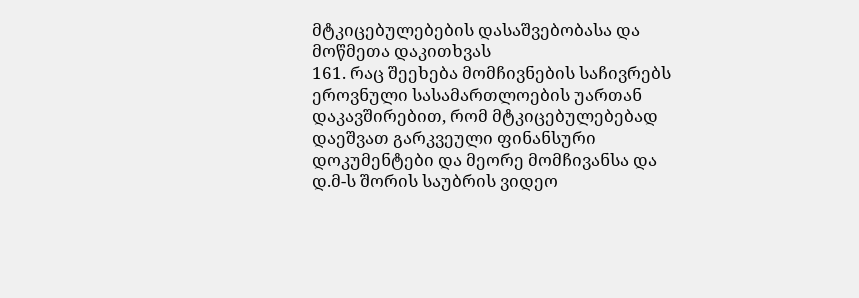მტკიცებულებების დასაშვებობასა და მოწმეთა დაკითხვას
161. რაც შეეხება მომჩივნების საჩივრებს ეროვნული სასამართლოების უართან დაკავშირებით, რომ მტკიცებულებებად დაეშვათ გარკვეული ფინანსური დოკუმენტები და მეორე მომჩივანსა და დ.მ-ს შორის საუბრის ვიდეო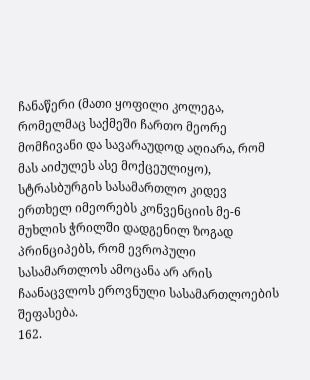ჩანაწერი (მათი ყოფილი კოლეგა, რომელმაც საქმეში ჩართო მეორე მომჩივანი და სავარაუდოდ აღიარა, რომ მას აიძულეს ასე მოქცეულიყო), სტრასბურგის სასამართლო კიდევ ერთხელ იმეორებს კონვენციის მე-6 მუხლის ჭრილში დადგენილ ზოგად პრინციპებს, რომ ევროპული სასამართლოს ამოცანა არ არის ჩაანაცვლოს ეროვნული სასამართლოების შეფასება.
162.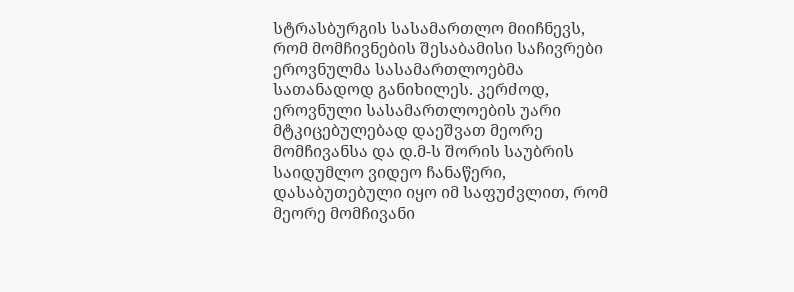სტრასბურგის სასამართლო მიიჩნევს, რომ მომჩივნების შესაბამისი საჩივრები ეროვნულმა სასამართლოებმა სათანადოდ განიხილეს. კერძოდ, ეროვნული სასამართლოების უარი მტკიცებულებად დაეშვათ მეორე მომჩივანსა და დ.მ-ს შორის საუბრის საიდუმლო ვიდეო ჩანაწერი, დასაბუთებული იყო იმ საფუძვლით, რომ მეორე მომჩივანი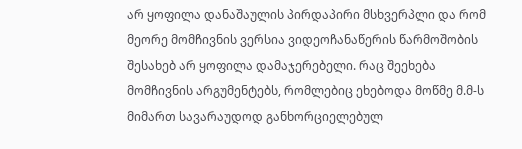არ ყოფილა დანაშაულის პირდაპირი მსხვერპლი და რომ მეორე მომჩივნის ვერსია ვიდეოჩანაწერის წარმოშობის შესახებ არ ყოფილა დამაჯერებელი. რაც შეეხება მომჩივნის არგუმენტებს, რომლებიც ეხებოდა მოწმე მ.მ-ს მიმართ სავარაუდოდ განხორციელებულ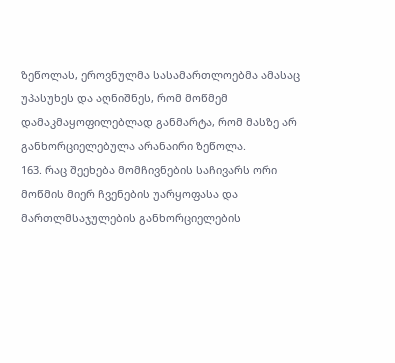ზეწოლას, ეროვნულმა სასამართლოებმა ამასაც უპასუხეს და აღნიშნეს, რომ მოწმემ დამაკმაყოფილებლად განმარტა, რომ მასზე არ განხორციელებულა არანაირი ზეწოლა.
163. რაც შეეხება მომჩივნების საჩივარს ორი მოწმის მიერ ჩვენების უარყოფასა და მართლმსაჯულების განხორციელების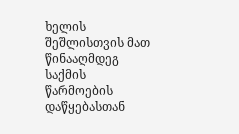ხელის შეშლისთვის მათ წინააღმდეგ საქმის წარმოების დაწყებასთან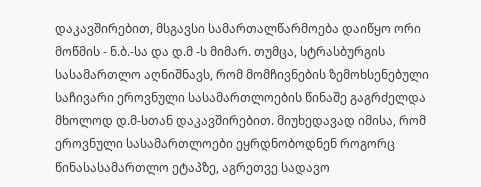დაკავშირებით, მსგავსი სამართალწარმოება დაიწყო ორი მოწმის - ნ.ბ.-სა და დ.მ -ს მიმარ. თუმცა, სტრასბურგის სასამართლო აღნიშნავს, რომ მომჩივნების ზემოხსენებული საჩივარი ეროვნული სასამართლოების წინაშე გაგრძელდა მხოლოდ დ.მ-სთან დაკავშირებით. მიუხედავად იმისა, რომ ეროვნული სასამართლოები ეყრდნობოდნენ როგორც წინასასამართლო ეტაპზე, აგრეთვე სადავო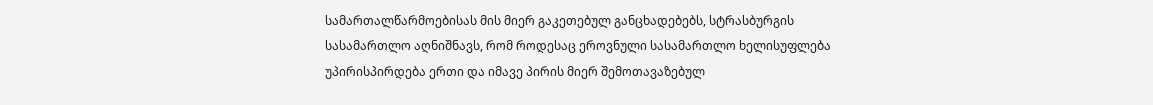სამართალწარმოებისას მის მიერ გაკეთებულ განცხადებებს, სტრასბურგის სასამართლო აღნიშნავს, რომ როდესაც ეროვნული სასამართლო ხელისუფლება უპირისპირდება ერთი და იმავე პირის მიერ შემოთავაზებულ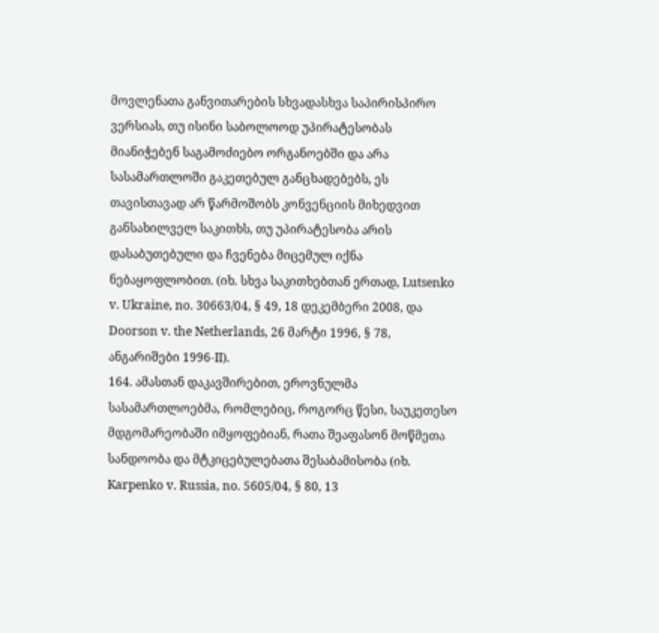მოვლენათა განვითარების სხვადასხვა საპირისპირო ვერსიას, თუ ისინი საბოლოოდ უპირატესობას მიანიჭებენ საგამოძიებო ორგანოებში და არა სასამართლოში გაკეთებულ განცხადებებს, ეს თავისთავად არ წარმოშობს კონვენციის მიხედვით განსახილველ საკითხს, თუ უპირატესობა არის დასაბუთებული და ჩვენება მიცემულ იქნა ნებაყოფლობით. (იხ. სხვა საკითხებთან ერთად, Lutsenko v. Ukraine, no. 30663/04, § 49, 18 დეკემბერი 2008, და Doorson v. the Netherlands, 26 მარტი 1996, § 78, ანგარიშები 1996‑II).
164. ამასთან დაკავშირებით, ეროვნულმა სასამართლოებმა, რომლებიც, როგორც წესი, საუკეთესო მდგომარეობაში იმყოფებიან, რათა შეაფასონ მოწმეთა სანდოობა და მტკიცებულებათა შესაბამისობა (იხ. Karpenko v. Russia, no. 5605/04, § 80, 13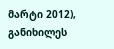მარტი 2012), განიხილეს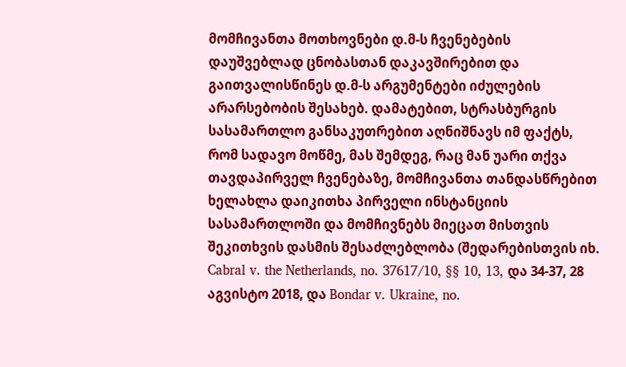მომჩივანთა მოთხოვნები დ.მ-ს ჩვენებების დაუშვებლად ცნობასთან დაკავშირებით და გაითვალისწინეს დ.მ-ს არგუმენტები იძულების არარსებობის შესახებ. დამატებით, სტრასბურგის სასამართლო განსაკუთრებით აღნიშნავს იმ ფაქტს, რომ სადავო მოწმე, მას შემდეგ, რაც მან უარი თქვა თავდაპირველ ჩვენებაზე, მომჩივანთა თანდასწრებით ხელახლა დაიკითხა პირველი ინსტანციის სასამართლოში და მომჩივნებს მიეცათ მისთვის შეკითხვის დასმის შესაძლებლობა (შედარებისთვის იხ. Cabral v. the Netherlands, no. 37617/10, §§ 10, 13, და 34-37, 28 აგვისტო 2018, და Bondar v. Ukraine, no.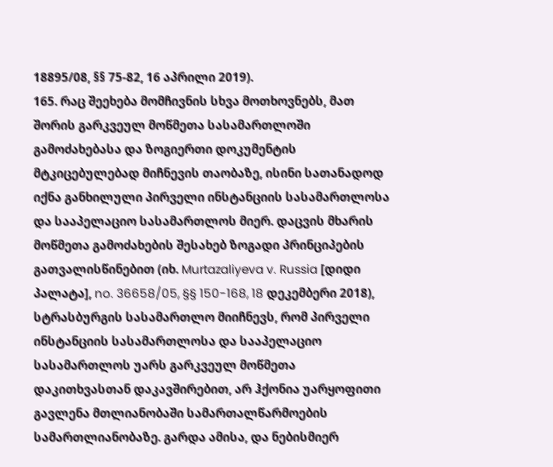18895/08, §§ 75-82, 16 აპრილი 2019).
165. რაც შეეხება მომჩივნის სხვა მოთხოვნებს, მათ შორის გარკვეულ მოწმეთა სასამართლოში გამოძახებასა და ზოგიერთი დოკუმენტის მტკიცებულებად მიჩნევის თაობაზე, ისინი სათანადოდ იქნა განხილული პირველი ინსტანციის სასამართლოსა და სააპელაციო სასამართლოს მიერ. დაცვის მხარის მოწმეთა გამოძახების შესახებ ზოგადი პრინციპების გათვალისწინებით (იხ. Murtazaliyeva v. Russia [დიდი პალატა], no. 36658/05, §§ 150-168, 18 დეკემბერი 2018), სტრასბურგის სასამართლო მიიჩნევს, რომ პირველი ინსტანციის სასამართლოსა და სააპელაციო სასამართლოს უარს გარკვეულ მოწმეთა დაკითხვასთან დაკავშირებით, არ ჰქონია უარყოფითი გავლენა მთლიანობაში სამართალწარმოების სამართლიანობაზე. გარდა ამისა, და ნებისმიერ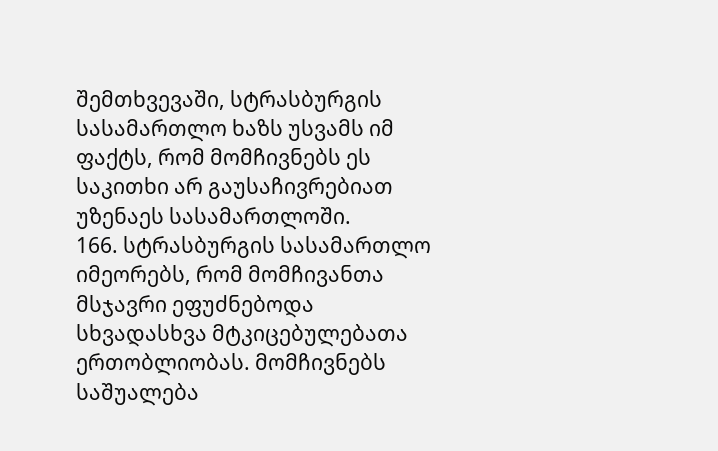შემთხვევაში, სტრასბურგის სასამართლო ხაზს უსვამს იმ ფაქტს, რომ მომჩივნებს ეს საკითხი არ გაუსაჩივრებიათ უზენაეს სასამართლოში.
166. სტრასბურგის სასამართლო იმეორებს, რომ მომჩივანთა მსჯავრი ეფუძნებოდა სხვადასხვა მტკიცებულებათა ერთობლიობას. მომჩივნებს საშუალება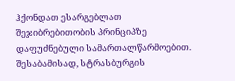ჰქონდათ ესარგებლათ შეჯიბრებითობის პრინციპზე დაფუძნებული სამართალწარმოებით. შესაბამისად, სტრასბურგის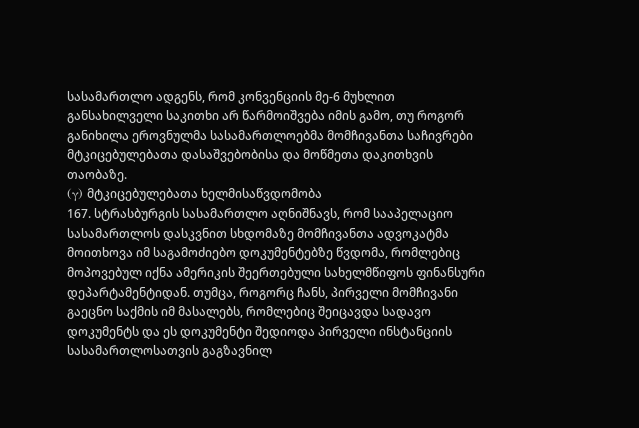სასამართლო ადგენს, რომ კონვენციის მე-6 მუხლით განსახილველი საკითხი არ წარმოიშვება იმის გამო, თუ როგორ განიხილა ეროვნულმა სასამართლოებმა მომჩივანთა საჩივრები მტკიცებულებათა დასაშვებობისა და მოწმეთა დაკითხვის თაობაზე.
(γ) მტკიცებულებათა ხელმისაწვდომობა
167. სტრასბურგის სასამართლო აღნიშნავს, რომ სააპელაციო სასამართლოს დასკვნით სხდომაზე მომჩივანთა ადვოკატმა მოითხოვა იმ საგამოძიებო დოკუმენტებზე წვდომა, რომლებიც მოპოვებულ იქნა ამერიკის შეერთებული სახელმწიფოს ფინანსური დეპარტამენტიდან. თუმცა, როგორც ჩანს, პირველი მომჩივანი გაეცნო საქმის იმ მასალებს, რომლებიც შეიცავდა სადავო დოკუმენტს და ეს დოკუმენტი შედიოდა პირველი ინსტანციის სასამართლოსათვის გაგზავნილ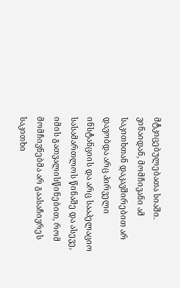მტკიცებულებათა სიაში. ვინაიდან, მომჩივანი ამ საკითხთან დაკავშირებით არ დავობდა არც პირველი ინსტანციის და არც სააპელაციო სასამართლოს წინაშე და ასევე, იმის გათვალისწინებით, რომ მომჩივნებმა არ გაასაჩივრეს საკითხი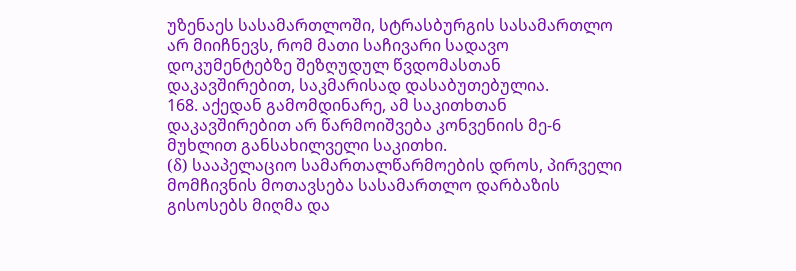უზენაეს სასამართლოში, სტრასბურგის სასამართლო არ მიიჩნევს, რომ მათი საჩივარი სადავო დოკუმენტებზე შეზღუდულ წვდომასთან დაკავშირებით, საკმარისად დასაბუთებულია.
168. აქედან გამომდინარე, ამ საკითხთან დაკავშირებით არ წარმოიშვება კონვენიის მე-6 მუხლით განსახილველი საკითხი.
(δ) სააპელაციო სამართალწარმოების დროს, პირველი მომჩივნის მოთავსება სასამართლო დარბაზის გისოსებს მიღმა და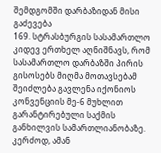შემდგომში დარბაზიდან მისი გაძევება
169. სტრასბურგის სასამართლო კიდევ ერთხელ აღნიშნავს, რომ სასამართლო დარბაზში პირის გისოსებს მიღმა მოთავსებამ შეიძლება გავლენა იქონიოს კონვენციის მე-6 მუხლით გარანტირებული საქმის განხილვის სამართლიანობაზე. კერძოდ, ამან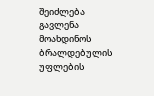შეიძლება გავლენა მოახდინოს ბრალდებულის უფლების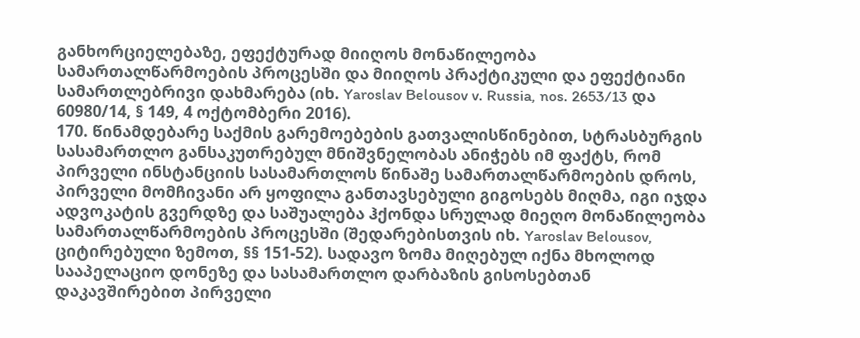განხორციელებაზე, ეფექტურად მიიღოს მონაწილეობა სამართალწარმოების პროცესში და მიიღოს პრაქტიკული და ეფექტიანი სამართლებრივი დახმარება (იხ. Yaroslav Belousov v. Russia, nos. 2653/13 და 60980/14, § 149, 4 ოქტომბერი 2016).
170. წინამდებარე საქმის გარემოებების გათვალისწინებით, სტრასბურგის სასამართლო განსაკუთრებულ მნიშვნელობას ანიჭებს იმ ფაქტს, რომ პირველი ინსტანციის სასამართლოს წინაშე სამართალწარმოების დროს, პირველი მომჩივანი არ ყოფილა განთავსებული გიგოსებს მიღმა, იგი იჯდა ადვოკატის გვერდზე და საშუალება ჰქონდა სრულად მიეღო მონაწილეობა სამართალწარმოების პროცესში (შედარებისთვის იხ. Yaroslav Belousov, ციტირებული ზემოთ, §§ 151-52). სადავო ზომა მიღებულ იქნა მხოლოდ სააპელაციო დონეზე და სასამართლო დარბაზის გისოსებთან დაკავშირებით პირველი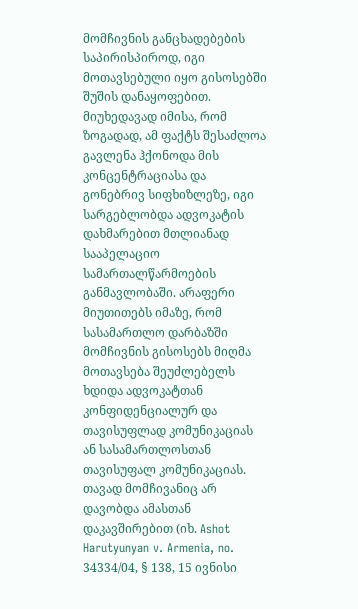მომჩივნის განცხადებების საპირისპიროდ, იგი მოთავსებული იყო გისოსებში შუშის დანაყოფებით. მიუხედავად იმისა, რომ ზოგადად, ამ ფაქტს შესაძლოა გავლენა ჰქონოდა მის კონცენტრაციასა და გონებრივ სიფხიზლეზე, იგი სარგებლობდა ადვოკატის დახმარებით მთლიანად სააპელაციო სამართალწარმოების განმავლობაში. არაფერი მიუთითებს იმაზე, რომ სასამართლო დარბაზში მომჩივნის გისოსებს მიღმა მოთავსება შეუძლებელს ხდიდა ადვოკატთან კონფიდენციალურ და თავისუფლად კომუნიკაციას ან სასამართლოსთან თავისუფალ კომუნიკაციას. თავად მომჩივანიც არ დავობდა ამასთან დაკავშირებით (იხ. Ashot Harutyunyan v. Armenia, no. 34334/04, § 138, 15 ივნისი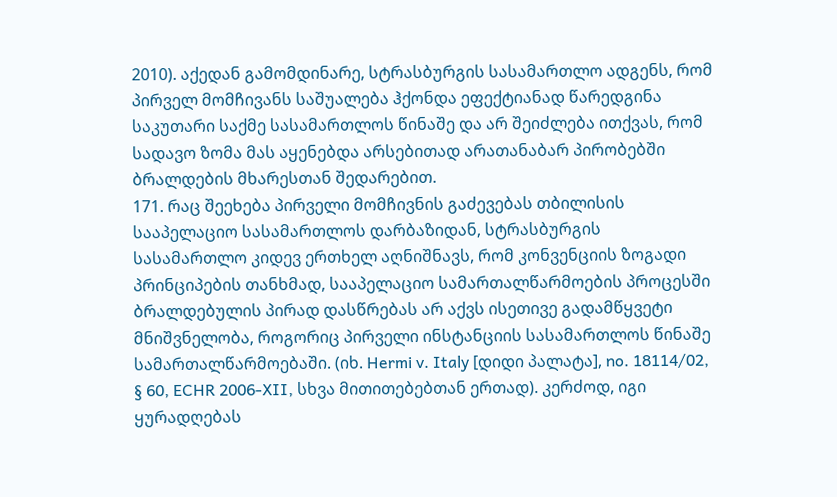2010). აქედან გამომდინარე, სტრასბურგის სასამართლო ადგენს, რომ პირველ მომჩივანს საშუალება ჰქონდა ეფექტიანად წარედგინა საკუთარი საქმე სასამართლოს წინაშე და არ შეიძლება ითქვას, რომ სადავო ზომა მას აყენებდა არსებითად არათანაბარ პირობებში ბრალდების მხარესთან შედარებით.
171. რაც შეეხება პირველი მომჩივნის გაძევებას თბილისის სააპელაციო სასამართლოს დარბაზიდან, სტრასბურგის სასამართლო კიდევ ერთხელ აღნიშნავს, რომ კონვენციის ზოგადი პრინციპების თანხმად, სააპელაციო სამართალწარმოების პროცესში ბრალდებულის პირად დასწრებას არ აქვს ისეთივე გადამწყვეტი მნიშვნელობა, როგორიც პირველი ინსტანციის სასამართლოს წინაშე სამართალწარმოებაში. (იხ. Hermi v. Italy [დიდი პალატა], no. 18114/02, § 60, ECHR 2006‑XII, სხვა მითითებებთან ერთად). კერძოდ, იგი ყურადღებას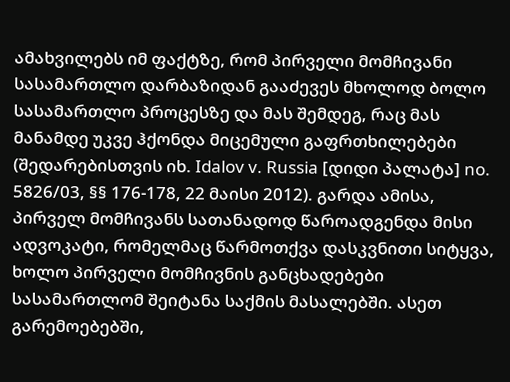ამახვილებს იმ ფაქტზე, რომ პირველი მომჩივანი სასამართლო დარბაზიდან გააძევეს მხოლოდ ბოლო სასამართლო პროცესზე და მას შემდეგ, რაც მას მანამდე უკვე ჰქონდა მიცემული გაფრთხილებები (შედარებისთვის იხ. Idalov v. Russia [დიდი პალატა] no. 5826/03, §§ 176-178, 22 მაისი 2012). გარდა ამისა, პირველ მომჩივანს სათანადოდ წაროადგენდა მისი ადვოკატი, რომელმაც წარმოთქვა დასკვნითი სიტყვა, ხოლო პირველი მომჩივნის განცხადებები სასამართლომ შეიტანა საქმის მასალებში. ასეთ გარემოებებში,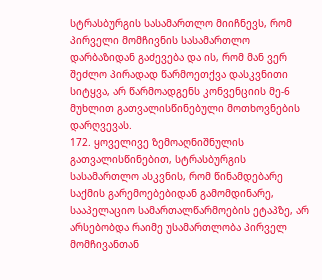სტრასბურგის სასამართლო მიიჩნევს, რომ პირველი მომჩივნის სასამართლო დარბაზიდან გაძევება და ის, რომ მან ვერ შეძლო პირადად წარმოეთქვა დასკვნითი სიტყვა, არ წარმოადგენს კონვენციის მე-6 მუხლით გათვალისწინებული მოთხოვნების დარღვევას.
172. ყოველივე ზემოაღნიშნულის გათვალისწინებით, სტრასბურგის სასამართლო ასკვნის, რომ წინამდებარე საქმის გარემოებებიდან გამომდინარე, სააპელაციო სამართალწარმოების ეტაპზე, არ არსებობდა რაიმე უსამართლობა პირველ მომჩივანთან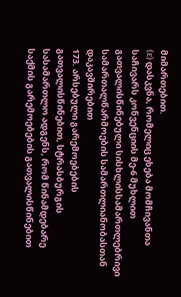მიმართებით.
(ε) დასკვნა, რომელიც ეხება მომჩივანთა საჩივარს კონვენციის მე-6 მუხლით გათვალისწინებული სისხლისსამართლებრივი სამართალწარმოების სამართლიანობასთან დაკავშირებით
173. არსებული გარემოებების გათვალისწინებით, სტრასბურგის სასამართლო ადგენს, რომ წინამდებარე საქმის გარემოებების გათვალისწინებით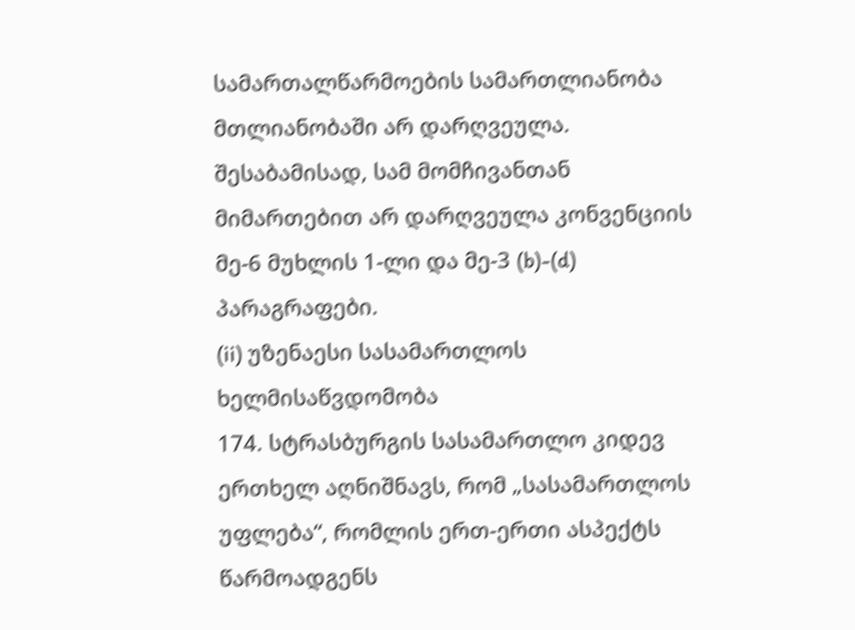სამართალწარმოების სამართლიანობა მთლიანობაში არ დარღვეულა. შესაბამისად, სამ მომჩივანთან მიმართებით არ დარღვეულა კონვენციის მე-6 მუხლის 1-ლი და მე-3 (b)-(d) პარაგრაფები.
(ii) უზენაესი სასამართლოს ხელმისაწვდომობა
174. სტრასბურგის სასამართლო კიდევ ერთხელ აღნიშნავს, რომ „სასამართლოს უფლება“, რომლის ერთ-ერთი ასპექტს წარმოადგენს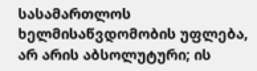სასამართლოს ხელმისაწვდომობის უფლება, არ არის აბსოლუტური; ის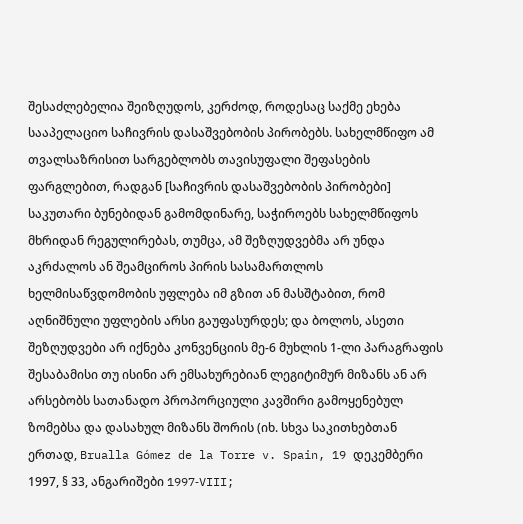შესაძლებელია შეიზღუდოს, კერძოდ, როდესაც საქმე ეხება სააპელაციო საჩივრის დასაშვებობის პირობებს. სახელმწიფო ამ თვალსაზრისით სარგებლობს თავისუფალი შეფასების ფარგლებით, რადგან [საჩივრის დასაშვებობის პირობები] საკუთარი ბუნებიდან გამომდინარე, საჭიროებს სახელმწიფოს მხრიდან რეგულირებას, თუმცა, ამ შეზღუდვებმა არ უნდა აკრძალოს ან შეამციროს პირის სასამართლოს ხელმისაწვდომობის უფლება იმ გზით ან მასშტაბით, რომ აღნიშნული უფლების არსი გაუფასურდეს; და ბოლოს, ასეთი შეზღუდვები არ იქნება კონვენციის მე-6 მუხლის 1-ლი პარაგრაფის შესაბამისი თუ ისინი არ ემსახურებიან ლეგიტიმურ მიზანს ან არ არსებობს სათანადო პროპორციული კავშირი გამოყენებულ ზომებსა და დასახულ მიზანს შორის (იხ. სხვა საკითხებთან ერთად, Brualla Gómez de la Torre v. Spain, 19 დეკემბერი 1997, § 33, ანგარიშები 1997‑VIII;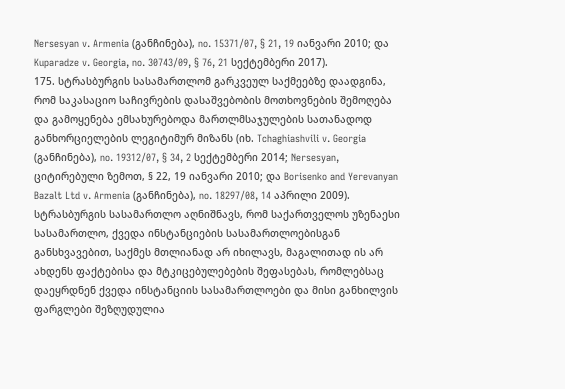Nersesyan v. Armenia (განჩინება), no. 15371/07, § 21, 19 იანვარი 2010; და Kuparadze v. Georgia, no. 30743/09, § 76, 21 სექტემბერი 2017).
175. სტრასბურგის სასამართლომ გარკვეულ საქმეებზე დაადგინა, რომ საკასაციო საჩივრების დასაშვებობის მოთხოვნების შემოღება და გამოყენება ემსახურებოდა მართლმსაჯულების სათანადოდ განხორციელების ლეგიტიმურ მიზანს (იხ. Tchaghiashvili v. Georgia (განჩინება), no. 19312/07, § 34, 2 სექტემბერი 2014; Nersesyan, ციტირებული ზემოთ, § 22, 19 იანვარი 2010; და Borisenko and Yerevanyan Bazalt Ltd v. Armenia (განჩინება), no. 18297/08, 14 აპრილი 2009). სტრასბურგის სასამართლო აღნიშნავს, რომ საქართველოს უზენაესი სასამართლო, ქვედა ინსტანციების სასამართლოებისგან განსხვავებით, საქმეს მთლიანად არ იხილავს, მაგალითად ის არ ახდენს ფაქტებისა და მტკიცებულებების შეფასებას, რომლებსაც დაეყრდნენ ქვედა ინსტანციის სასამართლოები და მისი განხილვის ფარგლები შეზღუდულია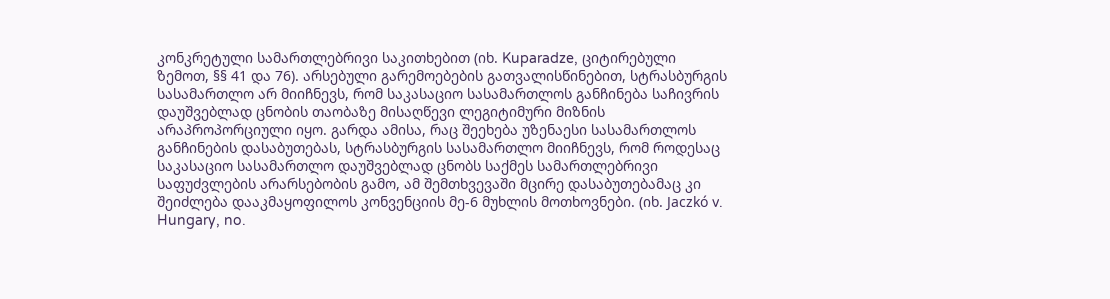კონკრეტული სამართლებრივი საკითხებით (იხ. Kuparadze, ციტირებული ზემოთ, §§ 41 და 76). არსებული გარემოებების გათვალისწინებით, სტრასბურგის სასამართლო არ მიიჩნევს, რომ საკასაციო სასამართლოს განჩინება საჩივრის დაუშვებლად ცნობის თაობაზე მისაღწევი ლეგიტიმური მიზნის არაპროპორციული იყო. გარდა ამისა, რაც შეეხება უზენაესი სასამართლოს განჩინების დასაბუთებას, სტრასბურგის სასამართლო მიიჩნევს, რომ როდესაც საკასაციო სასამართლო დაუშვებლად ცნობს საქმეს სამართლებრივი საფუძვლების არარსებობის გამო, ამ შემთხვევაში მცირე დასაბუთებამაც კი შეიძლება დააკმაყოფილოს კონვენციის მე-6 მუხლის მოთხოვნები. (იხ. Jaczkó v. Hungary, no.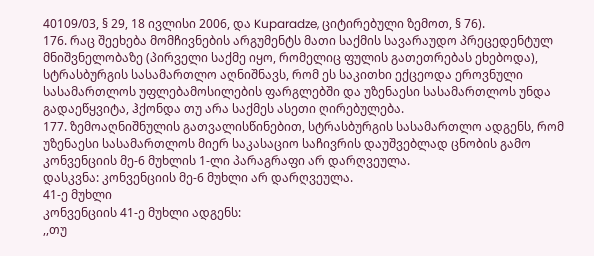40109/03, § 29, 18 ივლისი 2006, და Kuparadze, ციტირებული ზემოთ, § 76).
176. რაც შეეხება მომჩივნების არგუმენტს მათი საქმის სავარაუდო პრეცედენტულ მნიშვნელობაზე (პირველი საქმე იყო, რომელიც ფულის გათეთრებას ეხებოდა), სტრასბურგის სასამართლო აღნიშნავს, რომ ეს საკითხი ექცეოდა ეროვნული სასამართლოს უფლებამოსილების ფარგლებში და უზენაესი სასამართლოს უნდა გადაეწყვიტა, ჰქონდა თუ არა საქმეს ასეთი ღირებულება.
177. ზემოაღნიშნულის გათვალისწინებით, სტრასბურგის სასამართლო ადგენს, რომ უზენაესი სასამართლოს მიერ საკასაციო საჩივრის დაუშვებლად ცნობის გამო კონვენციის მე-6 მუხლის 1-ლი პარაგრაფი არ დარღვეულა.
დასკვნა: კონვენციის მე-6 მუხლი არ დარღვეულა.
41-ე მუხლი
კონვენციის 41-ე მუხლი ადგენს:
,,თუ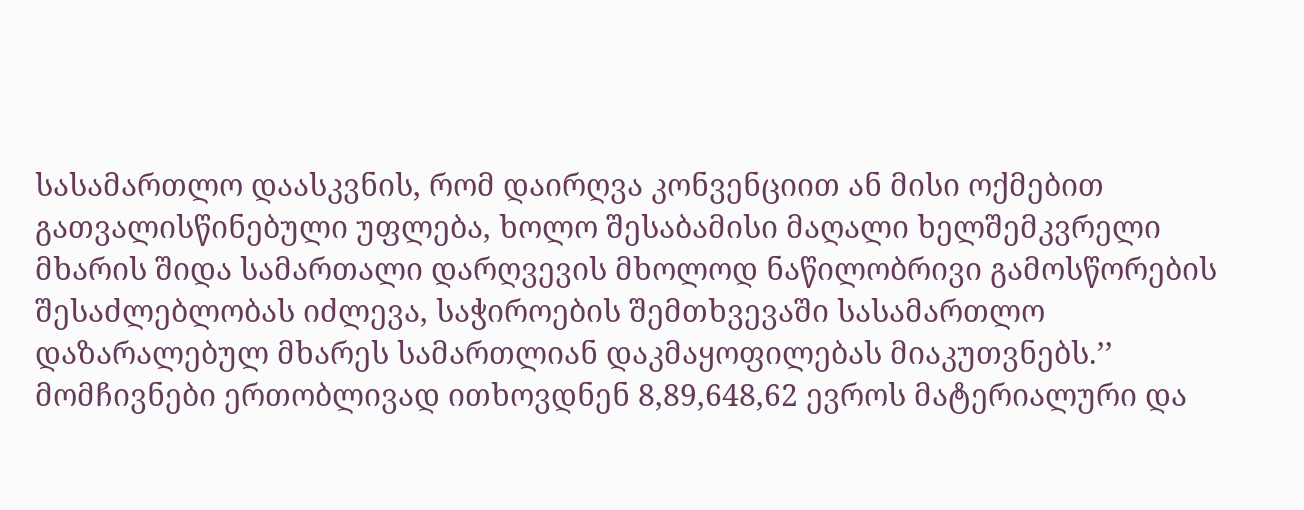სასამართლო დაასკვნის, რომ დაირღვა კონვენციით ან მისი ოქმებით გათვალისწინებული უფლება, ხოლო შესაბამისი მაღალი ხელშემკვრელი მხარის შიდა სამართალი დარღვევის მხოლოდ ნაწილობრივი გამოსწორების შესაძლებლობას იძლევა, საჭიროების შემთხვევაში სასამართლო დაზარალებულ მხარეს სამართლიან დაკმაყოფილებას მიაკუთვნებს.’’
მომჩივნები ერთობლივად ითხოვდნენ 8,89,648,62 ევროს მატერიალური და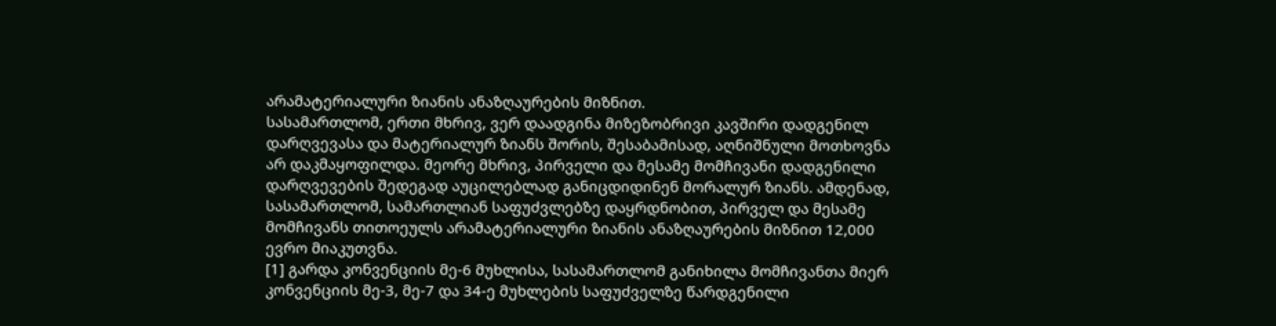არამატერიალური ზიანის ანაზღაურების მიზნით.
სასამართლომ, ერთი მხრივ, ვერ დაადგინა მიზეზობრივი კავშირი დადგენილ დარღვევასა და მატერიალურ ზიანს შორის, შესაბამისად, აღნიშნული მოთხოვნა არ დაკმაყოფილდა. მეორე მხრივ, პირველი და მესამე მომჩივანი დადგენილი დარღვევების შედეგად აუცილებლად განიცდიდინენ მორალურ ზიანს. ამდენად, სასამართლომ, სამართლიან საფუძვლებზე დაყრდნობით, პირველ და მესამე მომჩივანს თითოეულს არამატერიალური ზიანის ანაზღაურების მიზნით 12,000 ევრო მიაკუთვნა.
[1] გარდა კონვენციის მე-6 მუხლისა, სასამართლომ განიხილა მომჩივანთა მიერ კონვენციის მე-3, მე-7 და 34-ე მუხლების საფუძველზე წარდგენილი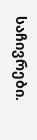საჩივრები.